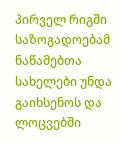პირველ რიგში საზოგადოებამ ნაწამებთა სახელები უნდა გაიხსენოს და ლოცვებში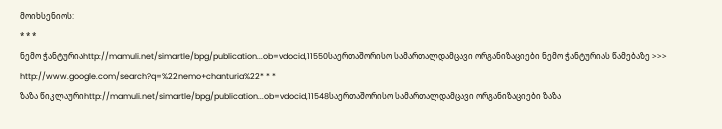მოიხსენიოს:
* * *
ნემო ჭანტურიაhttp://mamuli.net/simartle/bpg/publication...ob=vdocid,11550საერთაშორისო სამართალდამცავი ორგანიზაციები ნემო ჭანტურიას წამებაზე >>>
http://www.google.com/search?q=%22nemo+chanturia%22* * *
ზაზა წიკლაურიhttp://mamuli.net/simartle/bpg/publication...ob=vdocid,11548საერთაშორისო სამართალდამცავი ორგანიზაციები ზაზა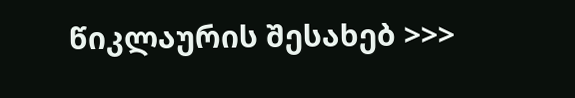წიკლაურის შესახებ >>>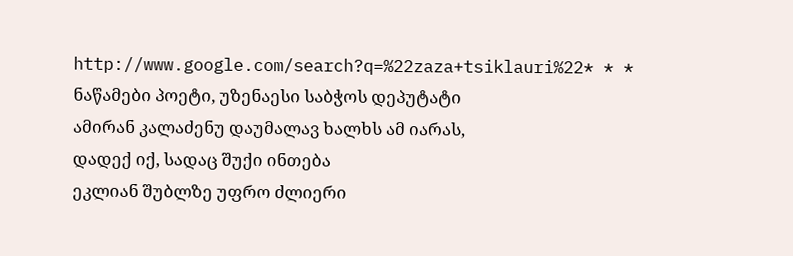http://www.google.com/search?q=%22zaza+tsiklauri%22* * *
ნაწამები პოეტი, უზენაესი საბჭოს დეპუტატი
ამირან კალაძენუ დაუმალავ ხალხს ამ იარას,
დადექ იქ, სადაც შუქი ინთება
ეკლიან შუბლზე უფრო ძლიერი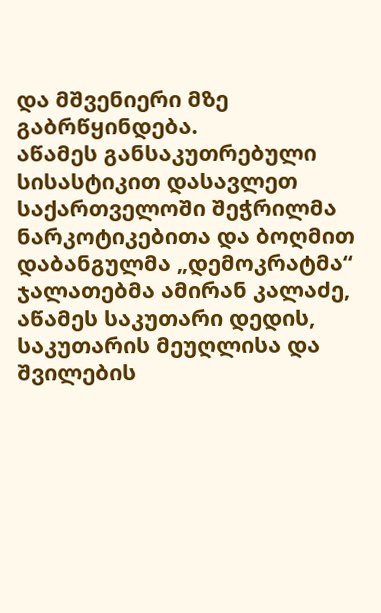და მშვენიერი მზე გაბრწყინდება.
აწამეს განსაკუთრებული სისასტიკით დასავლეთ საქართველოში შეჭრილმა ნარკოტიკებითა და ბოღმით დაბანგულმა „დემოკრატმა“ ჯალათებმა ამირან კალაძე, აწამეს საკუთარი დედის, საკუთარის მეუღლისა და შვილების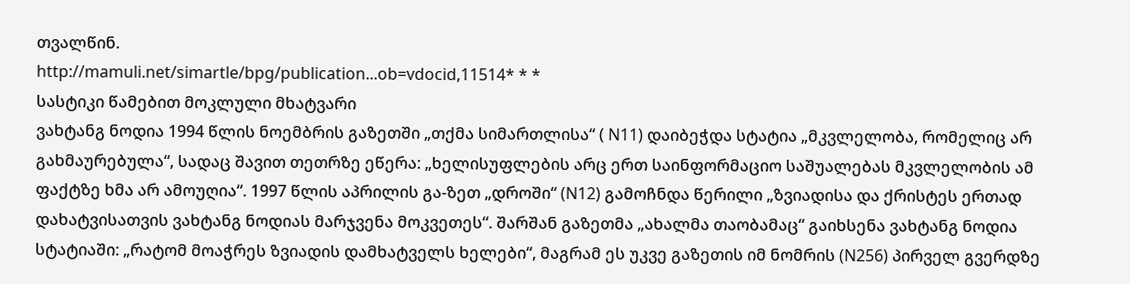თვალწინ.
http://mamuli.net/simartle/bpg/publication...ob=vdocid,11514* * *
სასტიკი წამებით მოკლული მხატვარი
ვახტანგ ნოდია 1994 წლის ნოემბრის გაზეთში „თქმა სიმართლისა“ ( N11) დაიბეჭდა სტატია „მკვლელობა, რომელიც არ გახმაურებულა“, სადაც შავით თეთრზე ეწერა: „ხელისუფლების არც ერთ საინფორმაციო საშუალებას მკვლელობის ამ ფაქტზე ხმა არ ამოუღია“. 1997 წლის აპრილის გა-ზეთ „დროში“ (N12) გამოჩნდა წერილი „ზვიადისა და ქრისტეს ერთად დახატვისათვის ვახტანგ ნოდიას მარჯვენა მოკვეთეს“. შარშან გაზეთმა „ახალმა თაობამაც“ გაიხსენა ვახტანგ ნოდია სტატიაში: „რატომ მოაჭრეს ზვიადის დამხატველს ხელები“, მაგრამ ეს უკვე გაზეთის იმ ნომრის (N256) პირველ გვერდზე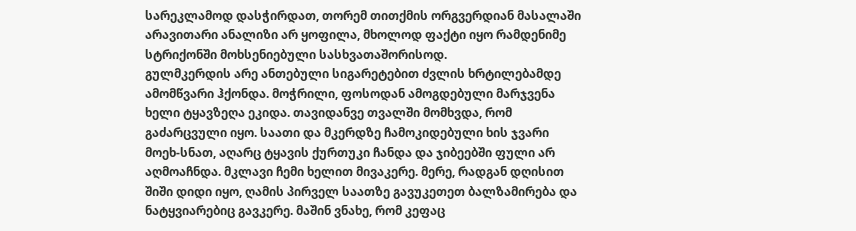სარეკლამოდ დასჭირდათ, თორემ თითქმის ორგვერდიან მასალაში არავითარი ანალიზი არ ყოფილა, მხოლოდ ფაქტი იყო რამდენიმე სტრიქონში მოხსენიებული სასხვათაშორისოდ.
გულმკერდის არე ანთებული სიგარეტებით ძვლის ხრტილებამდე ამომწვარი ჰქონდა. მოჭრილი, ფოსოდან ამოგდებული მარჯვენა ხელი ტყავზეღა ეკიდა. თავიდანვე თვალში მომხვდა, რომ გაძარცვული იყო. საათი და მკერდზე ჩამოკიდებული ხის ჯვარი მოეხ-სნათ, აღარც ტყავის ქურთუკი ჩანდა და ჯიბეებში ფული არ აღმოაჩნდა. მკლავი ჩემი ხელით მივაკერე. მერე, რადგან დღისით შიში დიდი იყო, ღამის პირველ საათზე გავუკეთეთ ბალზამირება და ნატყვიარებიც გავკერე. მაშინ ვნახე, რომ კეფაც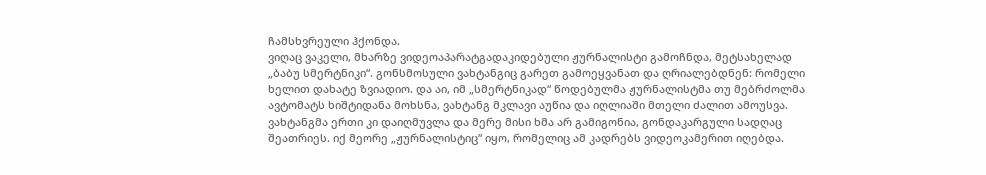ჩამსხვრეული ჰქონდა.
ვიღაც ვაკელი, მხარზე ვიდეოაპარატგადაკიდებული ჟურნალისტი გამოჩნდა, მეტსახელად „ბაბუ სმერტნიკი“. გონსმოსული ვახტანგიც გარეთ გამოეყვანათ და ღრიალებდნენ: რომელი ხელით დახატე ზვიადიო. და აი, იმ „სმერტნიკად“ წოდებულმა ჟურნალისტმა თუ მებრძოლმა ავტომატს ხიშტიდანა მოხსნა, ვახტანგ მკლავი აუწია და იღლიაში მთელი ძალით ამოუსვა. ვახტანგმა ერთი კი დაიღმუვლა და მერე მისი ხმა არ გამიგონია, გონდაკარგული სადღაც შეათრიეს. იქ მეორე „ჟურნალისტიც“ იყო, რომელიც ამ კადრებს ვიდეოკამერით იღებდა.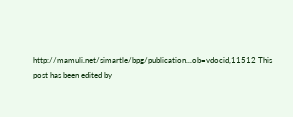http://mamuli.net/simartle/bpg/publication...ob=vdocid,11512 This post has been edited by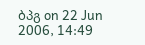ბპგ on 22 Jun 2006, 14:49